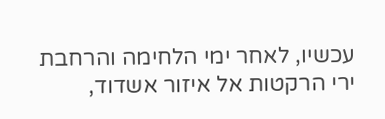עכשיו, לאחר ימי הלחימה והרחבת ירי הרקטות אל איזור אשדוד,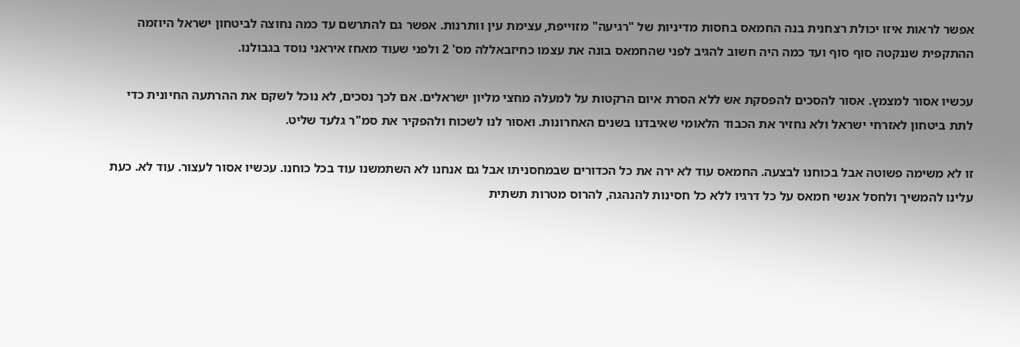אפשר לראות איזו יכולת רצחנית בנה החמאס בחסות מדיניות של "רגיעה" מזוייפת, עצימת עין וותרנות. אפשר גם להתרשם עד כמה נחוצה לביטחון ישראל היוזמה ההתקפית שננקטה סוף סוף ועד כמה היה חשוב להגיב לפני שהחמאס בונה את עצמו כחיזבאללה מס' 2 ולפני שעוד מאחז איראני נוסד בגבולנו.

עכשיו אסור למצמץ. אסור להסכים להפסקת אש ללא הסרת איום הרקטות על למעלה מחצי מליון ישראלים. אם לכך נסכים, לא נוכל לשקם את ההרתעה החיונית כדי לתת ביטחון לאזרחי ישראל ולא נחזיר את הכבוד הלאומי שאיבדנו בשנים האחרונות. ואסור לנו לשכוח ולהפקיר את סמ"ר גלעד שליט.

זו לא משימה פשוטה אבל בכוחנו לבצעה. החמאס עוד לא ירה את כל הכדורים שבמחסניתו אבל גם אנחנו לא השתמשנו עוד בכל כוחנו. עכשיו אסור לעצור. עוד לא. כעת עלינו להמשיך ולחסל אנשי חמאס על כל דרגיו ללא כל חסינות להנהגה, להרוס מטרות תשתית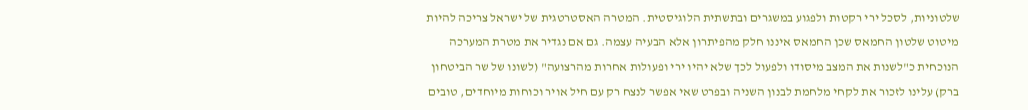שלטוניות, לסכל ירי רקטות ולפגוע במשגרים ובתשתית הלוגיסטית. המטרה האסטרטגית של ישראל צריכה להיות מיטוט שלטון החמאס שכן החמאס איננו חלק מהפיתרון אלא הבעיה עצמה. גם אם נגדיר את מטרת המערכה הנוכחית כ"לשנות את המצב מיסודו ולפעול לכך שלא יהיו ירי ופעולות אחרות מהרצועה" (לשונו של שר הביטחון ברק) עלינו לזכור את לקחי מלחמת לבנון השניה ובפרט שאי אפשר לנצח רק עם חיל אויר וכוחות מיוחדים, טובים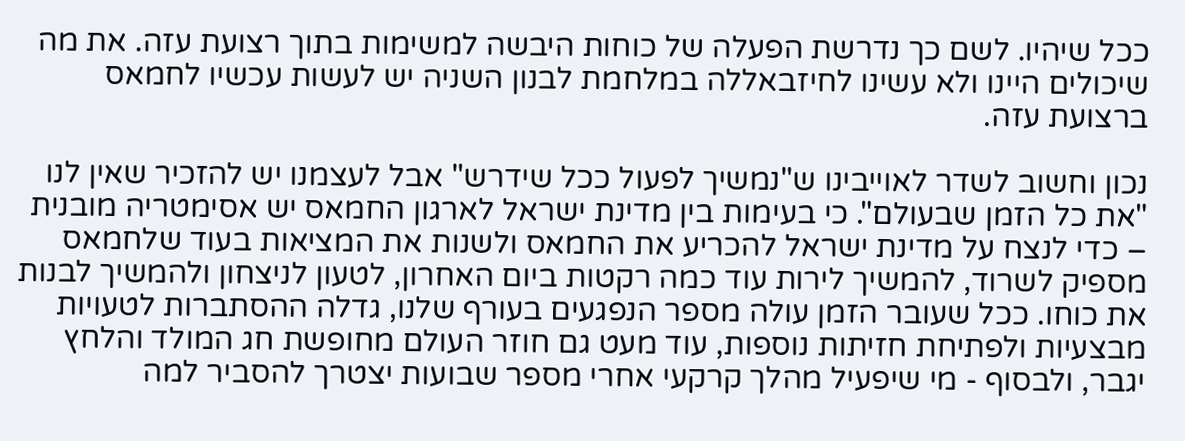ככל שיהיו. לשם כך נדרשת הפעלה של כוחות היבשה למשימות בתוך רצועת עזה. את מה שיכולים היינו ולא עשינו לחיזבאללה במלחמת לבנון השניה יש לעשות עכשיו לחמאס ברצועת עזה.

נכון וחשוב לשדר לאוייבינו ש"נמשיך לפעול ככל שידרש" אבל לעצמנו יש להזכיר שאין לנו "את כל הזמן שבעולם". כי בעימות בין מדינת ישראל לארגון החמאס יש אסימטריה מובנית – כדי לנצח על מדינת ישראל להכריע את החמאס ולשנות את המציאות בעוד שלחמאס מספיק לשרוד, להמשיך לירות עוד כמה רקטות ביום האחרון, לטעון לניצחון ולהמשיך לבנות את כוחו. ככל שעובר הזמן עולה מספר הנפגעים בעורף שלנו, גדלה ההסתברות לטעויות מבצעיות ולפתיחת חזיתות נוספות, עוד מעט גם חוזר העולם מחופשת חג המולד והלחץ יגבר, ולבסוף - מי שיפעיל מהלך קרקעי אחרי מספר שבועות יצטרך להסביר למה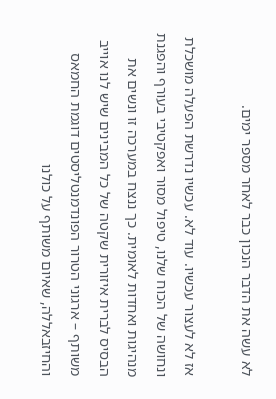לא עשה את הדבר הנכון כבר לאחר מספר ימים.

אז לא לעצור עכשיו. עוד לא. עכשיו נדרשת הפעלה מושכלת ונחושה של הכוח שלנו, טיפול מסור ואפקטיבי בעורף והפגנת מנהיגות ואחדות לאומית. כך ננצח במערכה זו ונשים את הבסיס לברית איזורית שקטה של כל המבינים שיש לנו אוייב משותף – ארגוני הטרור הפונדמנטליסטים דוגמת החמאס והחיזבאללה, שאיום משותף על כולנו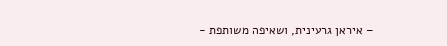– איראן גרעינית, ושאיפה משותפת -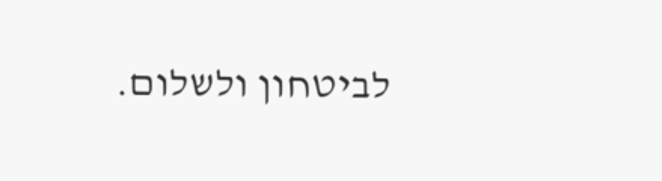לביטחון ולשלום.